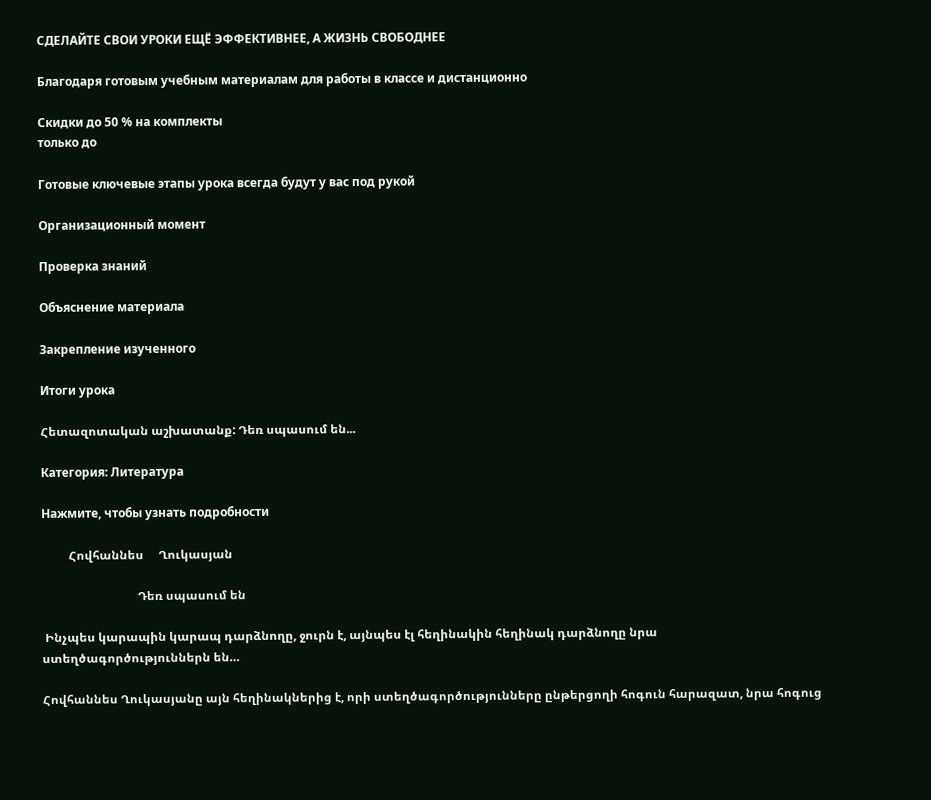СДЕЛАЙТЕ СВОИ УРОКИ ЕЩЁ ЭФФЕКТИВНЕЕ, А ЖИЗНЬ СВОБОДНЕЕ

Благодаря готовым учебным материалам для работы в классе и дистанционно

Скидки до 50 % на комплекты
только до

Готовые ключевые этапы урока всегда будут у вас под рукой

Организационный момент

Проверка знаний

Объяснение материала

Закрепление изученного

Итоги урока

Հետազոտական աշխատանք: Դեռ սպասում են...

Категория: Литература

Нажмите, чтобы узнать подробности

         Հովհաննես     Ղուկասյան

                                Դեռ սպասում են

 Ինչպես կարապին կարապ դարձնողը, ջուրն է, այնպես էլ հեղինակին հեղինակ դարձնողը նրա ստեղծագործություններն են…

Հովհաննես Ղուկասյանը այն հեղինակներից է, որի ստեղծագործությունները ընթերցողի հոգուն հարազատ, նրա հոգուց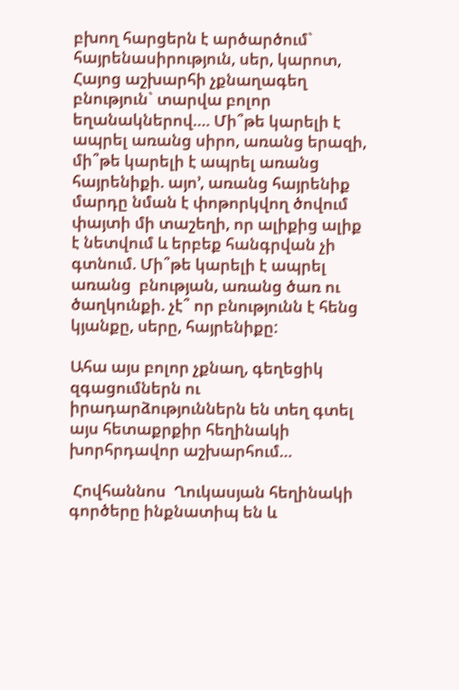բխող հարցերն է արծարծում` հայրենասիրություն, սեր, կարոտ, Հայոց աշխարհի չքնաղագեղ բնություն` տարվա բոլոր եղանակներով…. Մի՞թե կարելի է ապրել առանց սիրո, առանց երազի, մի՞թե կարելի է ապրել առանց հայրենիքի. այո’, առանց հայրենիք մարդը նման է փոթորկվող ծովում փայտի մի տաշեղի, որ ալիքից ալիք է նետվում և երբեք հանգրվան չի գտնում. Մի՞թե կարելի է ապրել առանց  բնության, առանց ծառ ու ծաղկունքի. չէ՞ որ բնությունն է հենց կյանքը, սերը, հայրենիքը:

Ահա այս բոլոր չքնաղ, գեղեցիկ զգացումներն ու իրադարձություններն են տեղ գտել այս հետաքրքիր հեղինակի խորհրդավոր աշխարհում…

 Հովհաննոս  Ղուկասյան հեղինակի գործերը ինքնատիպ են և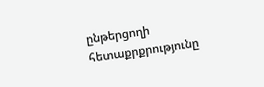ընթերցողի հետաքրքրությունը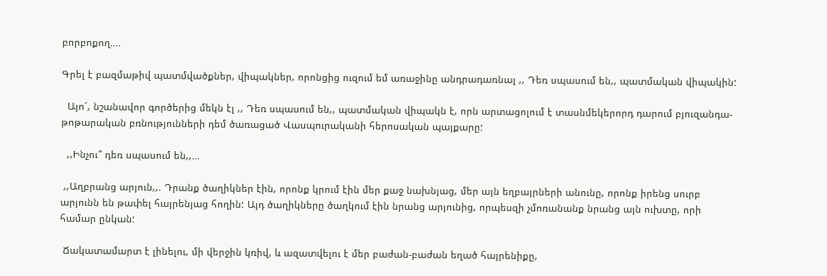բորբոքող….

Գրել է բազմաթիվ պատմվածքներ, վիպակներ, որոնցից ուզում եմ առաջինը անդրադառնալ ,, Դեռ սպասում են,, պատմական վիպակին:

  Այո՜, նշանավոր գործերից մեկն էլ ,, Դեռ սպասում են,, պատմական վիպակն է, որն արտացոլում է տասնմեկերորդ դարում բյուզանդա-թոթարական բռնությունների դեմ ծառացած Վասպուրականի հերոսական պայքարը:

  ,,Ինչու՞ դեռ սպասում են,,…

 ,,Աղբրանց արյուն,,. Դրանք ծաղիկներ էին, որոնք կրում էին մեր քաջ նախնյաց, մեր այն եղբայրների անունը, որոնք իրենց սուրբ արյունն են թափել հայրենյաց հողին: Այդ ծաղիկները ծաղկում էին նրանց արյունից, որպեսզի չմոռանանք նրանց այն ուխտը, որի համար ընկան:

 Ճակատամարտ է լինելու, մի վերջին կռիվ, և ազատվելու է մեր բաժան-բաժան եղած հայրենիքը,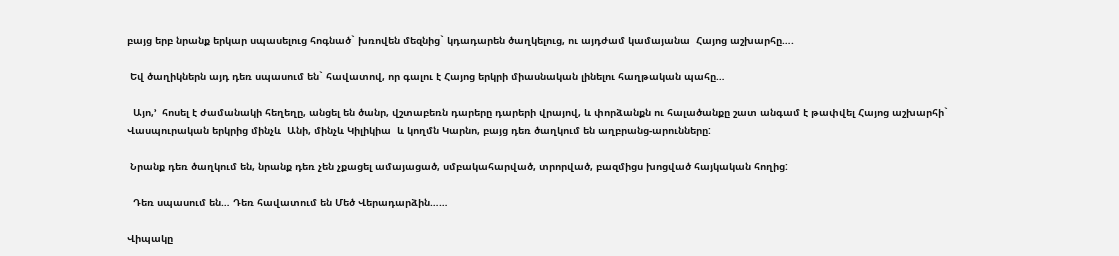բայց երբ նրանք երկար սպասելուց հոգնած` խռովեն մեզնից` կդադարեն ծաղկելուց, ու այդժամ կամայանա  Հայոց աշխարհը….

 Եվ ծաղիկներն այդ դեռ սպասում են` հավատով, որ գալու է Հայոց երկրի միասնական լինելու հաղթական պահը…

  Այո,’  հոսել է ժամանակի հեղեղը, անցել են ծանր, վշտաբեռն դարերը դարերի վրայով, և փորձանքն ու հալածանքը շատ անգամ է թափվել Հայոց աշխարհի` Վասպուրական երկրից մինչև  Անի, մինչև Կիլիկիա  և կողմն Կարնո, բայց դեռ ծաղկում են աղբրանց-արունները:

 Նրանք դեռ ծաղկում են, նրանք դեռ չեն չքացել ամայացած, սմբակահարված, տրորված, բազմիցս խոցված հայկական հողից:

  Դեռ սպասում են… Դեռ հավատում են Մեծ Վերադարձին……

Վիպակը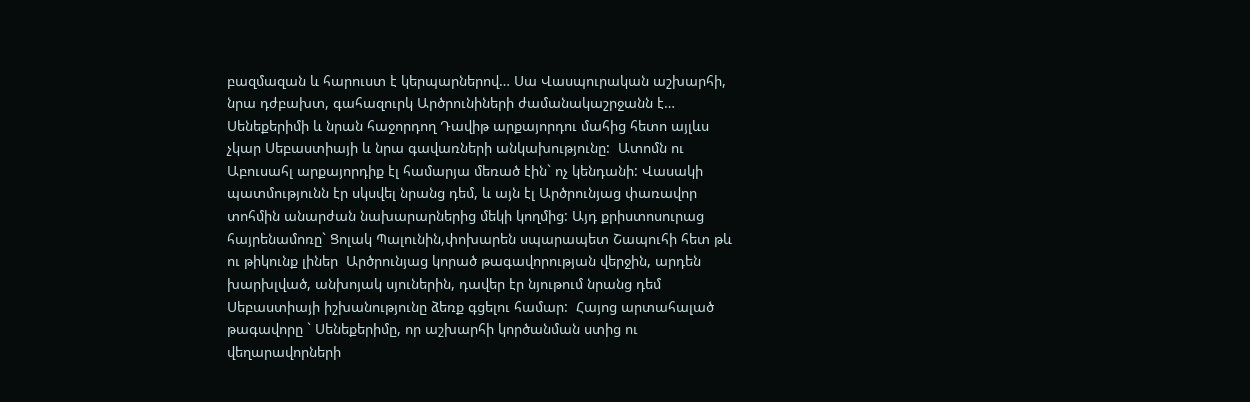բազմազան և հարուստ է կերպարներով… Սա Վասպուրական աշխարհի, նրա դժբախտ, գահազուրկ Արծրունիների ժամանակաշրջանն է… Սենեքերիմի և նրան հաջորդող Դավիթ արքայորդու մահից հետո այլևս չկար Սեբաստիայի և նրա գավառների անկախությունը:  Ատոմն ու  Աբուսահլ արքայորդիք էլ համարյա մեռած էին` ոչ կենդանի: Վասակի պատմությունն էր սկսվել նրանց դեմ, և այն էլ Արծրունյաց փառավոր տոհմին անարժան նախարարներից մեկի կողմից: Այդ քրիստոսուրաց հայրենամոռը` Ցոլակ Պալունին,փոխարեն սպարապետ Շապուհի հետ թև ու թիկունք լիներ  Արծրունյաց կորած թագավորության վերջին, արդեն խարխլված, անխոյակ սյուներին, դավեր էր նյութում նրանց դեմ Սեբաստիայի իշխանությունը ձեռք գցելու համար:  Հայոց արտահալած թագավորը ` Սենեքերիմը, որ աշխարհի կործանման ստից ու վեղարավորների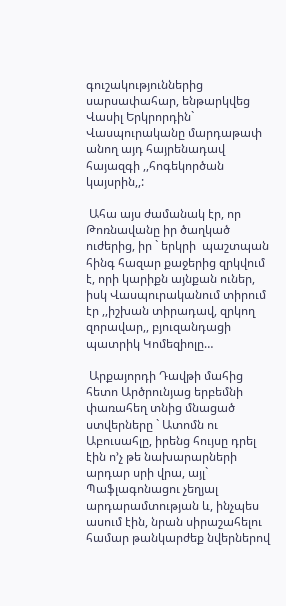գուշակություններից սարսափահար, ենթարկվեց Վասիլ Երկրորդին` Վասպուրականը մարդաթափ անող այդ հայրենադավ հայազգի ,,հոգեկործան կայսրին,,:

 Ահա այս ժամանակ էր, որ  Թոռնավանը իր ծաղկած ուժերից, իր ` երկրի  պաշտպան հինգ հազար քաջերից զրկվում է, որի կարիքն այնքան ուներ, իսկ Վասպուրականում տիրում էր ,,իշխան տիրադավ, զրկող զորավար,, բյուզանդացի պատրիկ Կոմեզիոլը…

 Արքայորդի Դավթի մահից հետո Արծրունյաց երբեմնի փառահեղ տնից մնացած ստվերները ` Ատոմն ու Աբուսահլը, իրենց հույսը դրել էին ո’չ թե նախարարների արդար սրի վրա, այլ` Պաֆլագոնացու չեղյալ արդարամտության և, ինչպես ասում էին, նրան սիրաշահելու համար թանկարժեք նվերներով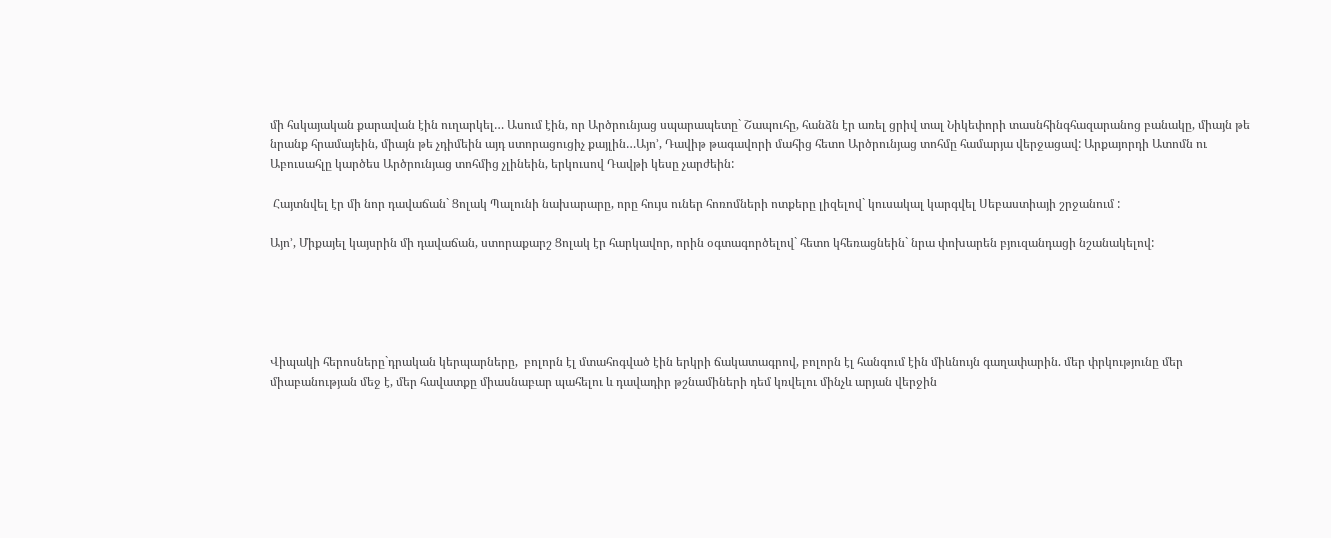մի հսկայական քարավան էին ուղարկել… Ասում էին, որ Արծրունյաց սպարապետը` Շապուհը, հանձն էր առել ցրիվ տալ Նիկեփորի տասնհինգհազարանոց բանակը, միայն թե նրանք հրամայեին, միայն թե չդիմեին այդ ստորացուցիչ քայլին…Այո’, Դավիթ թագավորի մահից հետո Արծրունյաց տոհմը համարյա վերջացավ: Արքայորդի Ատոմն ու Աբուսահլը կարծես Արծրունյաց տոհմից չլինեին, երկուսով Դավթի կեսը չարժեին:

 Հայտնվել էր մի նոր դավաճան` Ցոլակ Պալունի նախարարը, որը հույս ուներ հոռոմների ոտքերը լիզելով` կուսակալ կարգվել Սեբաստիայի շրջանում :

Այո’, Միքայել կայսրին մի դավաճան, ստորաքարշ Ցոլակ էր հարկավոր, որին օգտագործելով` հետո կհեռացնեին` նրա փոխարեն բյուզանդացի նշանակելով:





Վիպակի հերոսները`դրական կերպարները,  բոլորն էլ մտահոգված էին երկրի ճակատագրով, բոլորն էլ հանգում էին միևնույն գաղափարին. մեր փրկությունը մեր միաբանության մեջ է, մեր հավատքը միասնաբար պահելու և դավադիր թշնամիների դեմ կռվելու մինչև արյան վերջին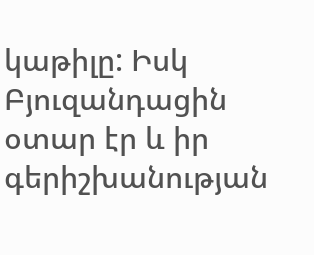կաթիլը: Իսկ Բյուզանդացին օտար էր և իր գերիշխանության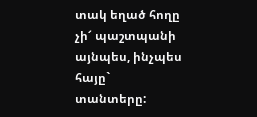տակ եղած հողը չի՜ պաշտպանի այնպես, ինչպես հայը` տանտերը: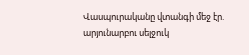Վասպուրականը վտանգի մեջ էր. արյունարբու սելջուկ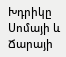Խդրիկը Սոմայի և Ճարայի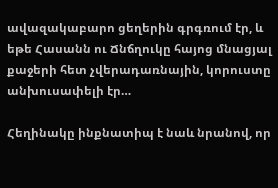ավազակաբարո ցեղերին գրգռում էր, և եթե Հասանն ու Ճնճղուկը հայոց մնացյալ քաջերի հետ չվերադառնային, կորուստը անխուսափելի էր…

Հեղինակը ինքնատիպ է նաև նրանով, որ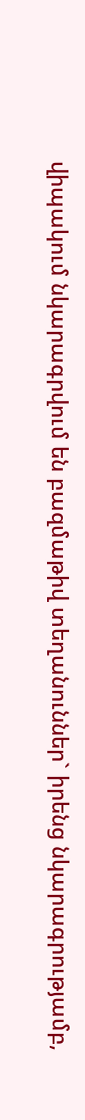վիպակում նկարագրվում են բազմաթիվ տեղանուններ` իրենց նկարագրությամբ,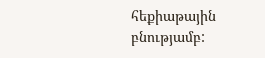հեքիաթային բնությամբ: